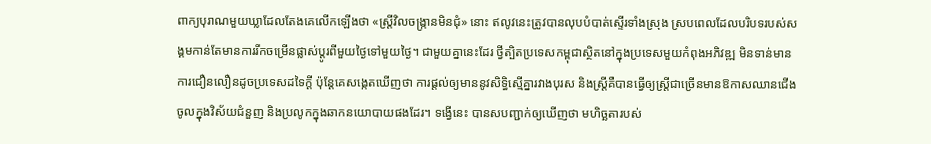ពាក្យបុរាណមួយឃ្លាដែលតែងគេលើកឡើងថា «ស្ត្រីវិលចង្ក្រានមិនជុំ» នោះ ឥលូវនេះត្រូវបានលុបបំបាត់ស្ទើរទាំងស្រុង ស្របពេលដែលបរិបទរបស់សង្គមកាន់តែមានការរីកចម្រើនផ្លាស់ប្តូរពីមួយថ្ងៃទៅមួយថ្ងៃ។ ជាមួយគ្នានេះដែរ ថ្វីត្បិតប្រទេសកម្ពុជាស្ថិតនៅក្នុងប្រទេសមួយកំពុងអភិវឌ្ឍ មិនទាន់មានការជឿនលឿនដូចប្រទេសដទៃក្ដី ប៉ុន្ដែគេសង្កេតឃើញថា ការផ្ដល់ឲ្យមាននូវសិទ្ធិស្មើគ្នារវាងបុរស និងស្ត្រីគឺបានធ្វើឲ្យស្ត្រីជាច្រើនមានឱកាសឈានជើងចូលក្នុងវិស័យជំនួញ និងប្រលូកក្នុងឆាកនយោបាយផងដែរ។ ទង្វើនេះ បានសបញ្ជាក់ឲ្យឃើញថា មហិច្ឆតារបស់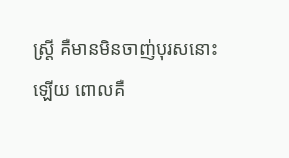ស្ត្រី គឺមានមិនចាញ់បុរសនោះឡើយ ពោលគឺ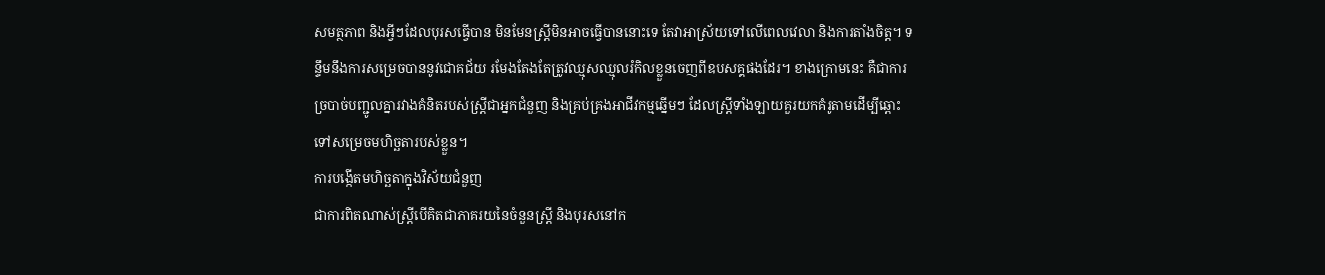សមត្ថភាព និងអ្វីៗដែលបុរសធ្វើបាន មិនមែនស្ត្រីមិនអាចធ្វើបាននោះទេ តែវាអាស្រ័យទៅលើពេលវេលា និងការតាំងចិត្ត។ ទន្ទឹមនឹងការសម្រេចបាននូវជោគជ័យ រមែងតែងតែត្រូវឈ្មុសឈ្មុលរំកិលខ្លួនចេញពីឧបសគ្គផងដែរ។ ខាងក្រោមនេះ គឺជាការច្របាច់បញ្ជូលគ្នារវាងគំនិតរបស់ស្ត្រីជាអ្នកជំនួញ និងគ្រប់គ្រងអាជីវកម្មឆ្នើមៗ ដែលស្ត្រីទាំងឡាយគួរយកគំរូតាមដើម្បីឆ្ពោះទៅសម្រេចមហិច្ឆតារបស់ខ្លួន។
ការបង្កើតមហិច្ឆតាក្នុងវិស័យជំនួញ
ជាការពិតណាស់ស្ត្រីបើគិតជាភាគរយនៃចំនួនស្ត្រី និងបុរសនៅក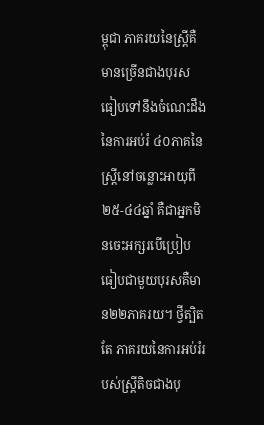ម្ពុជា ភាគរយនៃស្ត្រីគឺមានច្រើនជាងបុរស ធៀបទៅនឹងចំណេះដឹងនៃការអប់រំ ៤០ភាគនៃស្ត្រីនៅចន្លោះអាយុពី ២៥-៤៤ឆ្នាំ គឺជាអ្នកមិនចេះអក្សរបើប្រៀបធៀបជាមួយបុរសគឺមាន២២ភាគរយ។ ថ្វីត្បិតតែ ភាគរយនៃការអប់រំរបស់ស្ត្រីតិចជាងបុ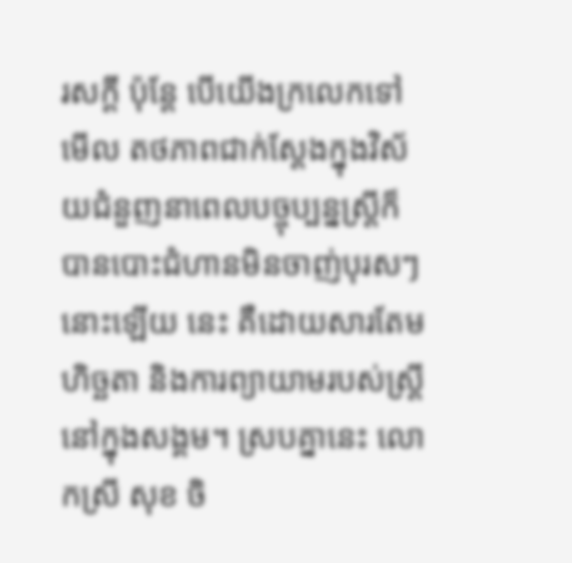រសក្ដី ប៉ុន្ដែ បើយើងក្រលេកទៅមើល តថភាពជាក់ស្ដែងក្នុងវិស័យជំនួញនាពេលបច្ចុប្បន្នស្ត្រីក៏បានបោះជំហានមិនចាញ់បុរសៗនោះឡើយ នេះ គឺដោយសារតែមហិច្ឆតា និងការព្យាយាមរបស់ស្ត្រីនៅក្នុងសង្គម។ ស្របគ្នានេះ លោកស្រី សុខ ចិ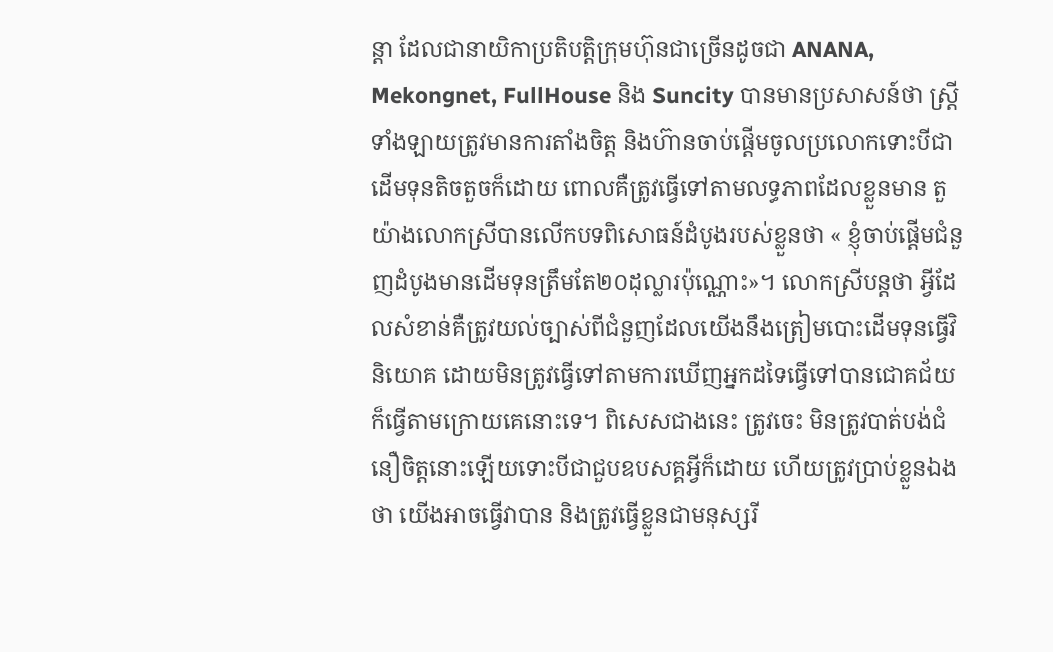ន្តា ដែលជានាយិកាប្រតិបត្តិក្រុមហ៊ុនជាច្រើនដូចជា ANANA, Mekongnet, FullHouse និង Suncity បានមានប្រសាសន៍ថា ស្ត្រីទាំងឡាយត្រូវមានការតាំងចិត្ត និងហ៊ានចាប់ផ្ដើមចូលប្រលោកទោះបីជាដើមទុនតិចតួចក៏ដោយ ពោលគឺត្រូវធ្វើទៅតាមលទ្ធភាពដែលខ្លួនមាន តួយ៉ាងលោកស្រីបានលើកបទពិសោធន៍ដំបូងរបស់ខ្លួនថា « ខ្ញុំចាប់ផ្ដើមជំនួញដំបូងមានដើមទុនត្រឹមតែ២០ដុល្លារប៉ុណ្ណោះ»។ លោកស្រីបន្តថា អ្វីដែលសំខាន់គឺត្រូវយល់ច្បាស់ពីជំនួញដែលយើងនឹងត្រៀមបោះដើមទុនធ្វើវិនិយោគ ដោយមិនត្រូវធ្វើទៅតាមការឃើញអ្នកដទៃធ្វើទៅបានជោគជ័យក៏ធ្វើតាមក្រោយគេនោះទេ។ ពិសេសជាងនេះ ត្រូវចេះ មិនត្រូវបាត់បង់ជំនឿចិត្តនោះឡើយទោះបីជាជួបឧបសគ្គអ្វីក៏ដោយ ហើយត្រូវប្រាប់ខ្លួនឯងថា យើងអាចធ្វើវាបាន និងត្រូវធ្វើខ្លួនជាមនុស្សរី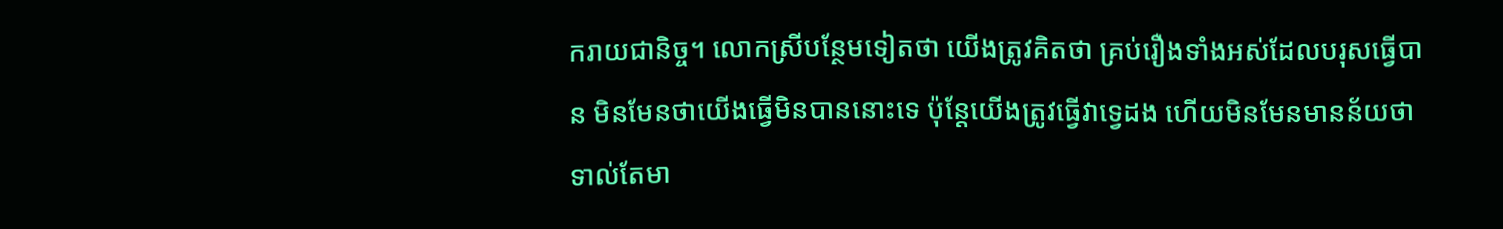ករាយជានិច្ច។ លោកស្រីបន្ថែមទៀតថា យើងត្រូវគិតថា គ្រប់រឿងទាំងអស់ដែលបរុសធ្វើបាន មិនមែនថាយើងធ្វើមិនបាននោះទេ ប៉ុន្ដែយើងត្រូវធ្វើវាទ្វេដង ហើយមិនមែនមានន័យថាទាល់តែមា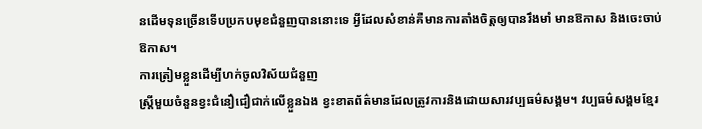នដើមទុនច្រើនទើបប្រកបមុខជំនួញបាននោះទេ អ្វីដែលសំខាន់គឺមានការតាំងចិត្តឲ្យបានរឹងមាំ មានឱកាស និងចេះចាប់ឱកាស។
ការត្រៀមខ្លួនដើម្បីហក់ចូលវិស័យជំនួញ
ស្ត្រីមួយចំនួនខ្វះជំនឿជឿជាក់លើខ្លួនឯង ខ្វះខាតព័ត៌មានដែលត្រូវការនិងដោយសារវប្បធម៌សង្គម។ វប្បធម៌សង្គមខ្មែរ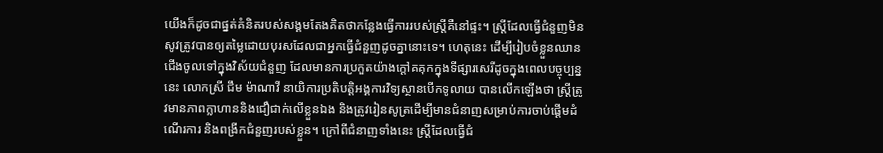យើងក៏ដូចជាផ្នត់គំនិតរបស់សង្គមតែងគិតថាកន្លែងធ្វើការរបស់ស្ត្រីគឺនៅផ្ទះ។ ស្ត្រីដែលធ្វើជំនួញមិនសូវត្រូវបានឲ្យតម្លៃដោយបុរសដែលជាអ្នកធ្វើជំនួញដូចគ្នានោះទេ។ ហេតុនេះ ដើម្បីរៀបចំខ្លួនឈានជើងចូលទៅក្នុងវិស័យជំនួញ ដែលមានការប្រកួតយ៉ាងក្ដៅគគុកក្នុងទីផ្សារសេរីដូចក្នុងពេលបច្ចុប្បន្ននេះ លោកស្រី ជឹម ម៉ាណាវី នាយិការប្រតិបត្តិអង្គការវិទ្យស្ថានបើកទូលាយ បានលើកឡើងថា ស្ត្រីត្រូវមានភាពក្លាហាននិងជឿជាក់លើខ្លួនឯង និងត្រូវរៀនសូត្រដើម្បីមានជំនាញសម្រាប់ការចាប់ផ្ដើមដំណើរការ និងពង្រីកជំនួញរបស់ខ្លួន។ ក្រៅពីជំនាញទាំងនេះ ស្ត្រីដែលធ្វើជំ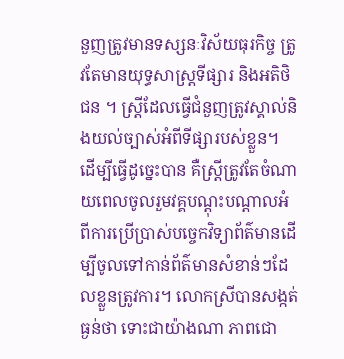នួញត្រូវមានទស្សនៈវិស័យធុរកិច្ច ត្រូវតែមានយុទ្ធសាស្ត្រទីផ្សារ និងអតិថិជន ។ ស្ត្រីដែលធ្វើជំនួញត្រូវស្គាល់និងយល់ច្បាស់អំពីទីផ្សារបស់ខ្លួន។ ដើម្បីធ្វើដូច្នេះបាន គឺស្ត្រីត្រូវតែចំណាយពេលចូលរួមវគ្គបណ្ដុះបណ្ដាលអំពីការប្រើប្រាស់បច្ចេកវិទ្យាព័ត៌មានដើម្បីចូលទៅកាន់ព័ត៌មានសំខាន់ៗដែលខ្លួនត្រូវការ។ លោកស្រីបានសង្កត់ធ្ងន់ថា ទោះជាយ៉ាងណា ភាពជោ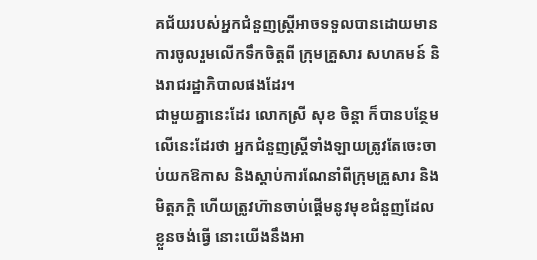គជ័យរបស់អ្នកជំនួញស្ត្រីអាចទទួលបានដោយមានការចូលរួមលើកទឹកចិត្តពី ក្រុមគ្រួសារ សហគមន៍ និងរាជរដ្ឋាភិបាលផងដែរ។
ជាមួយគ្នានេះដែរ លោកស្រី សុខ ចិន្តា ក៏បានបន្ថែមលើនេះដែរថា អ្នកជំនួញស្ត្រីទាំងឡាយត្រូវតែចេះចាប់យកឱកាស និងស្ដាប់ការណែនាំពីក្រុមគ្រួសារ និងមិត្តភក្ដិ ហើយត្រូវហ៊ានចាប់ផ្ដើមនូវមុខជំនួញដែលខ្លួនចង់ធ្វើ នោះយើងនឹងអា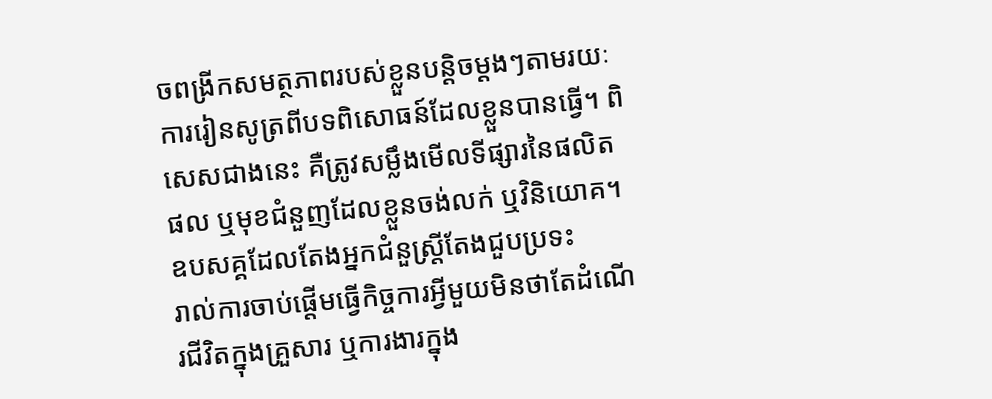ចពង្រីកសមត្ថភាពរបស់ខ្លួនបន្ដិចម្ដងៗតាមរយៈការរៀនសូត្រពីបទពិសោធន៍ដែលខ្លួនបានធ្វើ។ ពិសេសជាងនេះ គឺត្រូវសម្លឹងមើលទីផ្សារនៃផលិតផល ឬមុខជំនួញដែលខ្លួនចង់លក់ ឬវិនិយោគ។
ឧបសគ្គដែលតែងអ្នកជំនួស្ត្រីតែងជួបប្រទះ
រាល់ការចាប់ផ្ដើមធ្វើកិច្ចការអ្វីមួយមិនថាតែដំណើរជីវិតក្នុងគ្រួសារ ឬការងារក្នុង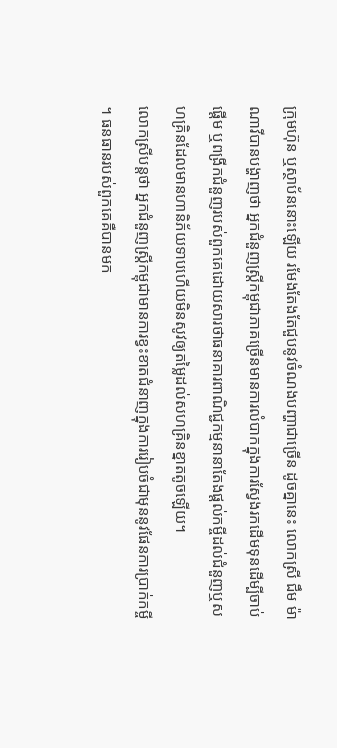ក្រុមហ៊ុន ឬស្ថាប័ននោះឡើយ រមែងតែងតែជួបនូវចំណងបញ្ហាជាច្រើន ដូចគ្នានេះ លោកស្រី ជឹម ម៉ាណាវីបានបង្ហាញថា អ្នកជំនួញស្ត្រីកម្ពុជាភាគច្រើនមានការលំបាកក្នុងការស្វែងរកដើមទុនដើម្បីចាប់ផ្ដើម ឬពង្រីកជំនួញរបស់ពួកគេដោយសារថាធនាគារពាណិជ្ជកម្មនានាតែងផ្ដល់កម្ចីដល់ជំនួញឬសហគ្រិនដែលមានហានិភ័យទាបហើយមិនសូវឲ្យតម្លៃដល់សហគ្រិនខ្នាតតូចឡើយ។
លោកស្រីបន្ដថា អ្នកជំនួញស្ត្រីកម្ពុជាមានការខ្វះខាតជំនាញក្នុងការរៀបចំជាមុននូវផែនការប្រាក់កម្ចី ។ ធនធានរបស់ពួកគេគឺបានមក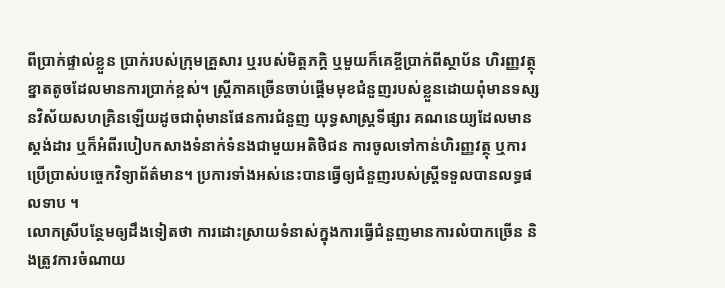ពីប្រាក់ផ្ទាល់ខ្លួន ប្រាក់របស់ក្រុមគ្រួសារ ឬរបស់មិត្តភក្ដិ ឬមួយក៏គេខ្ចីប្រាក់ពីស្ថាប័ន ហិរញ្ញវត្ថុខ្នាតតូចដែលមានការប្រាក់ខ្ពស់។ ស្ត្រីភាគច្រើនចាប់ផ្ដើមមុខជំនួញរបស់ខ្លួនដោយពុំមានទស្សនវិស័យសហគ្រិនឡើយដូចជាពុំមានផែនការជំនួញ យុទ្ធសាស្ត្រទីផ្សារ គណនេយ្យដែលមានស្តង់ដារ ឬក៏អំពីរបៀបកសាងទំនាក់ទំនងជាមួយអតិថិជន ការចូលទៅកាន់ហិរញ្ញវត្ថុ ឬការប្រើប្រាស់បច្ចេកវិទ្យាព័ត៌មាន។ ប្រការទាំងអស់នេះបានធ្វើឲ្យជំនួញរបស់ស្ត្រីទទួលបានលទ្ធផលទាប ។
លោកស្រីបន្ថែមឲ្យដឹងទៀតថា ការដោះស្រាយទំនាស់ក្នុងការធ្វើជំនួញមានការលំបាកច្រើន និងត្រូវការចំណាយ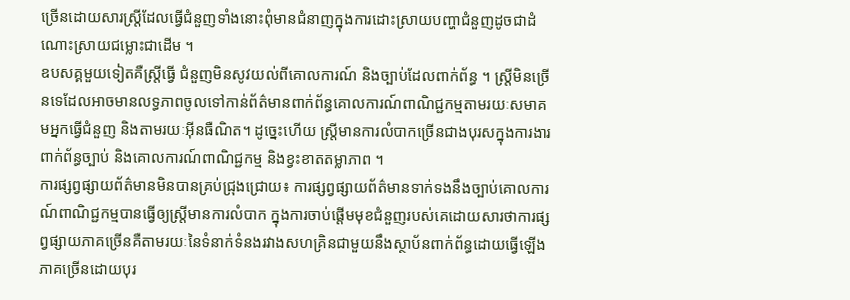ច្រើនដោយសារស្ត្រីដែលធ្វើជំនួញទាំងនោះពុំមានជំនាញក្នុងការដោះស្រាយបញ្ហាជំនួញដូចជាដំណោះស្រាយជម្លោះជាដើម ។
ឧបសគ្គមួយទៀតគឺស្ត្រីធ្វើ ជំនួញមិនសូវយល់ពីគោលការណ៍ និងច្បាប់ដែលពាក់ព័ន្ធ ។ ស្ត្រីមិនច្រើនទេដែលអាចមានលទ្ធភាពចូលទៅកាន់ព័ត៌មានពាក់ព័ន្ធគោលការណ៍ពាណិជ្ជកម្មតាមរយៈសមាគមអ្នកធ្វើជំនួញ និងតាមរយៈអ៊ីនធឺណិត។ ដូច្នេះហើយ ស្ត្រីមានការលំបាកច្រើនជាងបុរសក្នុងការងារពាក់ព័ន្ធច្បាប់ និងគោលការណ៍ពាណិជ្ជកម្ម និងខ្វះខាតតម្លាភាព ។
ការផ្សព្វផ្សាយព័ត៌មានមិនបានគ្រប់ជ្រុងជ្រោយ៖ ការផ្សព្វផ្សាយព័ត៌មានទាក់ទងនឹងច្បាប់គោលការណ៍ពាណិជ្ជកម្មបានធ្វើឲ្យស្ត្រីមានការលំបាក ក្នុងការចាប់ផ្ដើមមុខជំនួញរបស់គេដោយសារថាការផ្សព្វផ្សាយភាគច្រើនគឺតាមរយៈនៃទំនាក់ទំនងរវាងសហគ្រិនជាមួយនឹងស្ថាប័នពាក់ព័ន្ធដោយធ្វើឡើងភាគច្រើនដោយបុរ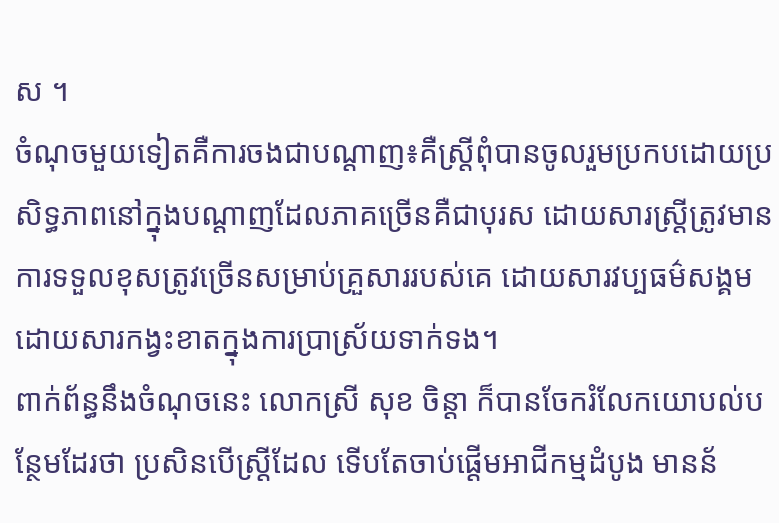ស ។
ចំណុចមួយទៀតគឺការចងជាបណ្ដាញ៖គឺស្ត្រីពុំបានចូលរួមប្រកបដោយប្រសិទ្ធភាពនៅក្នុងបណ្ដាញដែលភាគច្រើនគឺជាបុរស ដោយសារស្ត្រីត្រូវមានការទទួលខុសត្រូវច្រើនសម្រាប់គ្រួសាររបស់គេ ដោយសារវប្បធម៌សង្គមដោយសារកង្វះខាតក្នុងការប្រាស្រ័យទាក់ទង។
ពាក់ព័ន្ធនឹងចំណុចនេះ លោកស្រី សុខ ចិន្តា ក៏បានចែករំលែកយោបល់បន្ថែមដែរថា ប្រសិនបើស្ត្រីដែល ទើបតែចាប់ផ្ដើមអាជីកម្មដំបូង មានន័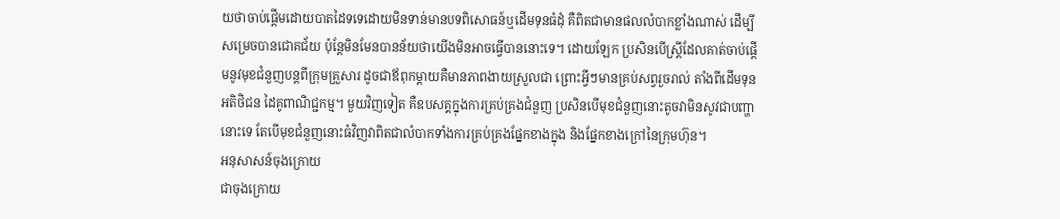យថាចាប់ផ្ដើមដោយបាតដៃទទេដោយមិនទាន់មានបទពិសោធន៍ឬដើមទុនធំដុំ គឺពិតជាមានផលលំបាកខ្លាំងណាស់ ដើម្បីសម្រេចបានជោគជ័យ ប៉ុន្ដែមិនមែនបានន័យថាយើងមិនអាចធ្វើបាននោះទេ។ ដោយឡែក ប្រសិនបើស្ត្រីដែលគាត់ចាប់ផ្តើមនូវមុខជំនួញបន្តពីក្រុមគ្រួសារ ដូចជាឪពុកម្ដាយគឺមានភាពងាយស្រួលជា ព្រោះអ្វីៗមានគ្រប់សព្វរួចរាល់ តាំងពីដើមទុន អតិថិជន ដៃគូពាណិជ្ជកម្ម។ មួយវិញទៀត គឺឧបសគ្គក្នុងការគ្រប់គ្រងជំនួញ ប្រសិនបើមុខជំនួញនោះតូចវាមិនសូវជាបញ្ហានោះទេ តែបើមុខជំនួញនោះធំវិញវាពិតជាលំបាកទាំងការគ្រប់គ្រងផ្នែកខាងក្នុង និងផ្នែកខាងក្រៅនៃក្រុមហ៊ុន។
អនុសាសន៍ចុងក្រោយ
ជាចុងក្រោយ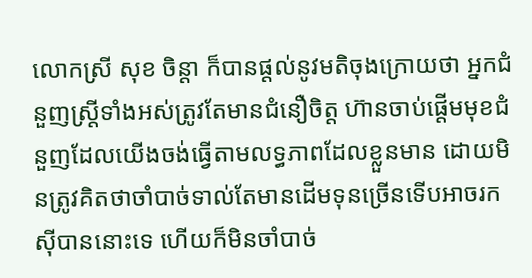លោកស្រី សុខ ចិន្តា ក៏បានផ្ដល់នូវមតិចុងក្រោយថា អ្នកជំនួញស្ត្រីទាំងអស់ត្រូវតែមានជំនឿចិត្ត ហ៊ានចាប់ផ្តើមមុខជំនួញដែលយើងចង់ធ្វើតាមលទ្ធភាពដែលខ្លួនមាន ដោយមិនត្រូវគិតថាចាំបាច់ទាល់តែមានដើមទុនច្រើនទើបអាចរកស៊ីបាននោះទេ ហើយក៏មិនចាំបាច់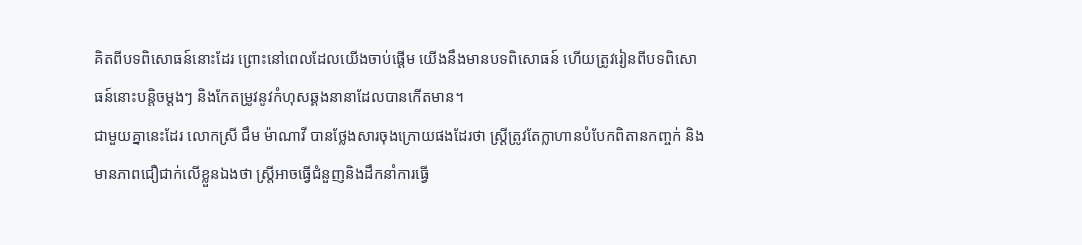គិតពីបទពិសោធន៍នោះដែរ ព្រោះនៅពេលដែលយើងចាប់ផ្ដើម យើងនឹងមានបទពិសោធន៍ ហើយត្រូវរៀនពីបទពិសោធន៍នោះបន្ដិចម្ដងៗ និងកែតម្រូវនូវកំហុសឆ្គងនានាដែលបានកើតមាន។
ជាមួយគ្នានេះដែរ លោកស្រី ជឹម ម៉ាណាវី បានថ្លែងសារចុងក្រោយផងដែរថា ស្ត្រីត្រូវតែក្លាហានបំបែកពិតានកញ្ចក់ និងមានភាពជឿជាក់លើខ្លួនឯងថា ស្ត្រីអាចធ្វើជំនួញនិងដឹកនាំការធ្វើ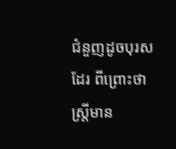ជំនួញដូចបុរសដែរ ពីព្រោះថា ស្ត្រីមាន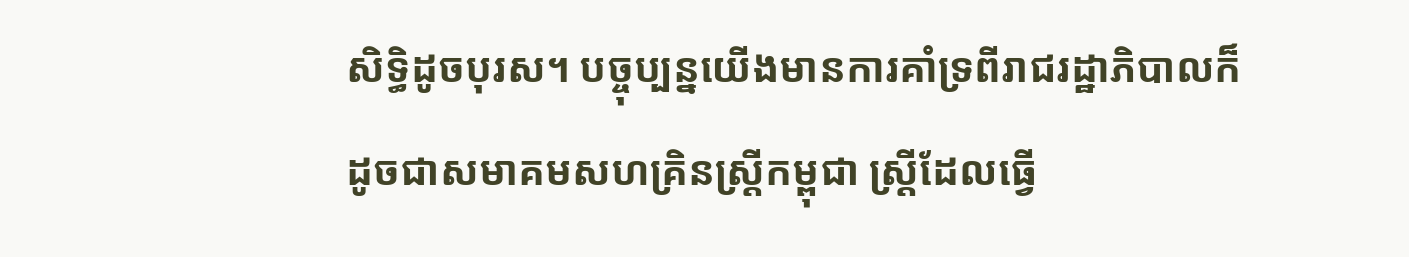សិទ្ធិដូចបុរស។ បច្ចុប្បន្នយើងមានការគាំទ្រពីរាជរដ្ឋាភិបាលក៏ដូចជាសមាគមសហគ្រិនស្ត្រីកម្ពុជា ស្ត្រីដែលធ្វើ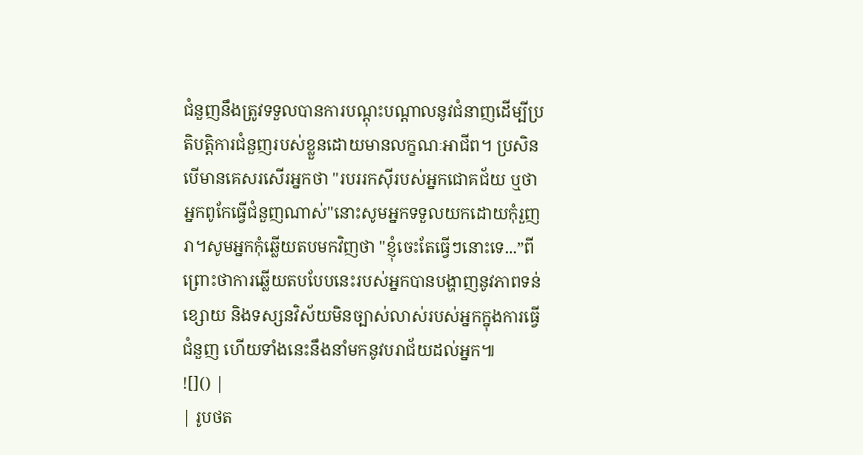ជំនួញនឹងត្រូវទទួលបានការបណ្ដុះបណ្ដាលនូវជំនាញដើម្បីប្រតិបត្តិការជំនួញរបស់ខ្លួនដោយមានលក្ខណៈអាជីព។ ប្រសិនបើមានគេសរសើរអ្នកថា "របររកស៊ីរបស់អ្នកជោគជ័យ ឬថាអ្នកពូកែធ្វើជំនួញណាស់"នោះសូមអ្នកទទួលយកដោយកុំរួញរា។សូមអ្នកកុំឆ្លើយតបមកវិញថា "ខ្ញុំចេះតែធ្វើៗនោះទេ...”ពីព្រោះថាការឆ្លើយតបបែបនេះរបស់អ្នកបានបង្ហាញនូវភាពទន់ខ្សោយ និងទស្សនវិស័យមិនច្បាស់លាស់របស់អ្នកក្នុងការធ្វើជំនួញ ហើយទាំងនេះនឹងនាំមកនូវបរាជ័យដល់អ្នក៕
![]() |
| រូបថត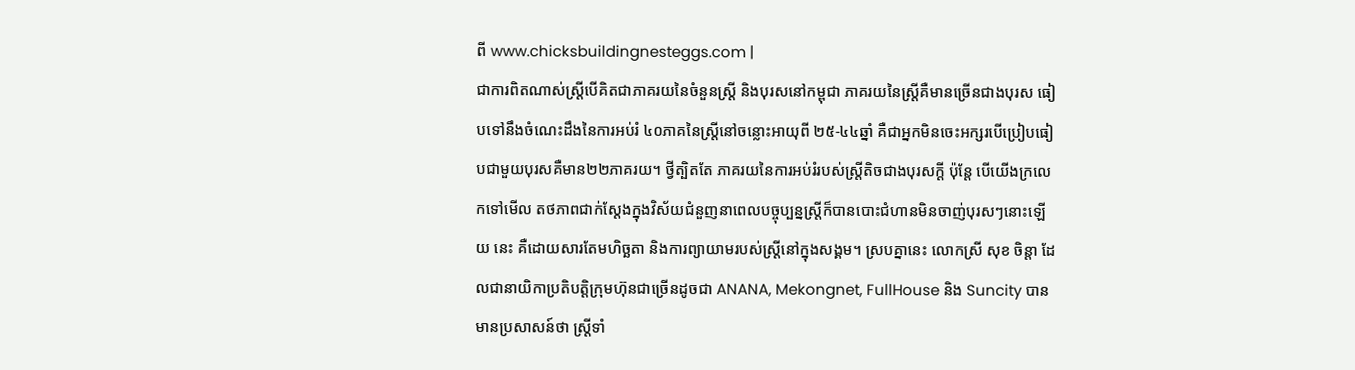ពី www.chicksbuildingnesteggs.com |
ជាការពិតណាស់ស្ត្រីបើគិតជាភាគរយនៃចំនួនស្ត្រី និងបុរសនៅកម្ពុជា ភាគរយនៃស្ត្រីគឺមានច្រើនជាងបុរស ធៀបទៅនឹងចំណេះដឹងនៃការអប់រំ ៤០ភាគនៃស្ត្រីនៅចន្លោះអាយុពី ២៥-៤៤ឆ្នាំ គឺជាអ្នកមិនចេះអក្សរបើប្រៀបធៀបជាមួយបុរសគឺមាន២២ភាគរយ។ ថ្វីត្បិតតែ ភាគរយនៃការអប់រំរបស់ស្ត្រីតិចជាងបុរសក្ដី ប៉ុន្ដែ បើយើងក្រលេកទៅមើល តថភាពជាក់ស្ដែងក្នុងវិស័យជំនួញនាពេលបច្ចុប្បន្នស្ត្រីក៏បានបោះជំហានមិនចាញ់បុរសៗនោះឡើយ នេះ គឺដោយសារតែមហិច្ឆតា និងការព្យាយាមរបស់ស្ត្រីនៅក្នុងសង្គម។ ស្របគ្នានេះ លោកស្រី សុខ ចិន្តា ដែលជានាយិកាប្រតិបត្តិក្រុមហ៊ុនជាច្រើនដូចជា ANANA, Mekongnet, FullHouse និង Suncity បានមានប្រសាសន៍ថា ស្ត្រីទាំ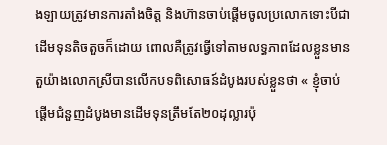ងឡាយត្រូវមានការតាំងចិត្ត និងហ៊ានចាប់ផ្ដើមចូលប្រលោកទោះបីជាដើមទុនតិចតួចក៏ដោយ ពោលគឺត្រូវធ្វើទៅតាមលទ្ធភាពដែលខ្លួនមាន តួយ៉ាងលោកស្រីបានលើកបទពិសោធន៍ដំបូងរបស់ខ្លួនថា « ខ្ញុំចាប់ផ្ដើមជំនួញដំបូងមានដើមទុនត្រឹមតែ២០ដុល្លារប៉ុ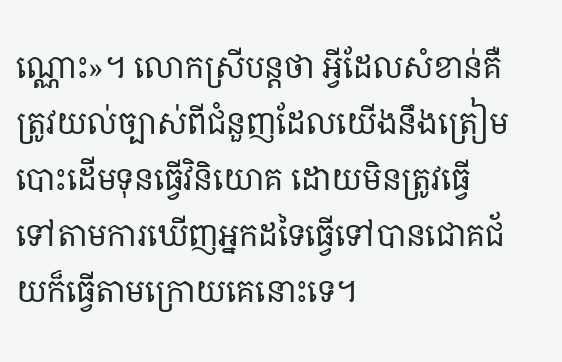ណ្ណោះ»។ លោកស្រីបន្តថា អ្វីដែលសំខាន់គឺត្រូវយល់ច្បាស់ពីជំនួញដែលយើងនឹងត្រៀមបោះដើមទុនធ្វើវិនិយោគ ដោយមិនត្រូវធ្វើទៅតាមការឃើញអ្នកដទៃធ្វើទៅបានជោគជ័យក៏ធ្វើតាមក្រោយគេនោះទេ។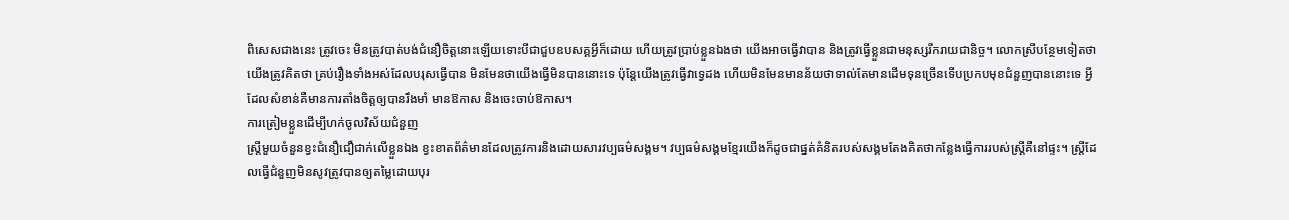ពិសេសជាងនេះ ត្រូវចេះ មិនត្រូវបាត់បង់ជំនឿចិត្តនោះឡើយទោះបីជាជួបឧបសគ្គអ្វីក៏ដោយ ហើយត្រូវប្រាប់ខ្លួនឯងថា យើងអាចធ្វើវាបាន និងត្រូវធ្វើខ្លួនជាមនុស្សរីករាយជានិច្ច។ លោកស្រីបន្ថែមទៀតថា យើងត្រូវគិតថា គ្រប់រឿងទាំងអស់ដែលបរុសធ្វើបាន មិនមែនថាយើងធ្វើមិនបាននោះទេ ប៉ុន្ដែយើងត្រូវធ្វើវាទ្វេដង ហើយមិនមែនមានន័យថាទាល់តែមានដើមទុនច្រើនទើបប្រកបមុខជំនួញបាននោះទេ អ្វីដែលសំខាន់គឺមានការតាំងចិត្តឲ្យបានរឹងមាំ មានឱកាស និងចេះចាប់ឱកាស។
ការត្រៀមខ្លួនដើម្បីហក់ចូលវិស័យជំនួញ
ស្ត្រីមួយចំនួនខ្វះជំនឿជឿជាក់លើខ្លួនឯង ខ្វះខាតព័ត៌មានដែលត្រូវការនិងដោយសារវប្បធម៌សង្គម។ វប្បធម៌សង្គមខ្មែរយើងក៏ដូចជាផ្នត់គំនិតរបស់សង្គមតែងគិតថាកន្លែងធ្វើការរបស់ស្ត្រីគឺនៅផ្ទះ។ ស្ត្រីដែលធ្វើជំនួញមិនសូវត្រូវបានឲ្យតម្លៃដោយបុរ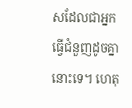សដែលជាអ្នកធ្វើជំនួញដូចគ្នានោះទេ។ ហេតុ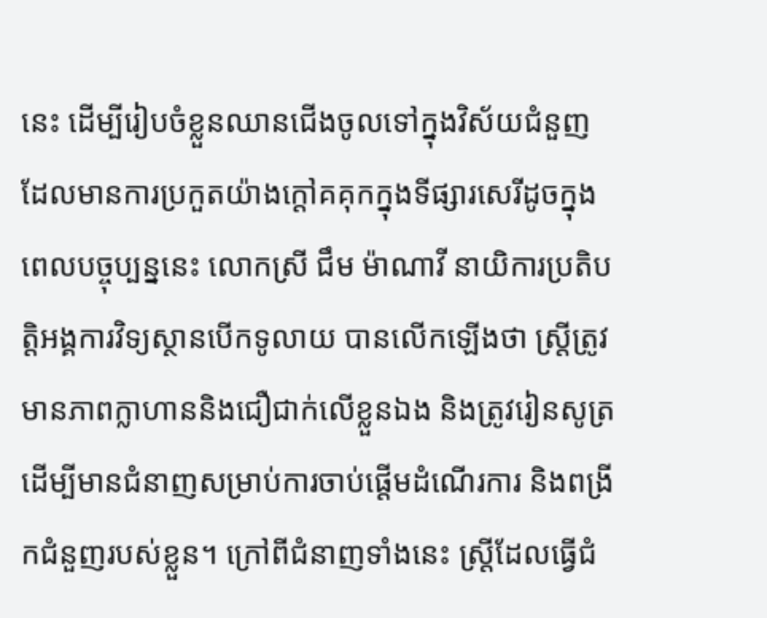នេះ ដើម្បីរៀបចំខ្លួនឈានជើងចូលទៅក្នុងវិស័យជំនួញ ដែលមានការប្រកួតយ៉ាងក្ដៅគគុកក្នុងទីផ្សារសេរីដូចក្នុងពេលបច្ចុប្បន្ននេះ លោកស្រី ជឹម ម៉ាណាវី នាយិការប្រតិបត្តិអង្គការវិទ្យស្ថានបើកទូលាយ បានលើកឡើងថា ស្ត្រីត្រូវមានភាពក្លាហាននិងជឿជាក់លើខ្លួនឯង និងត្រូវរៀនសូត្រដើម្បីមានជំនាញសម្រាប់ការចាប់ផ្ដើមដំណើរការ និងពង្រីកជំនួញរបស់ខ្លួន។ ក្រៅពីជំនាញទាំងនេះ ស្ត្រីដែលធ្វើជំ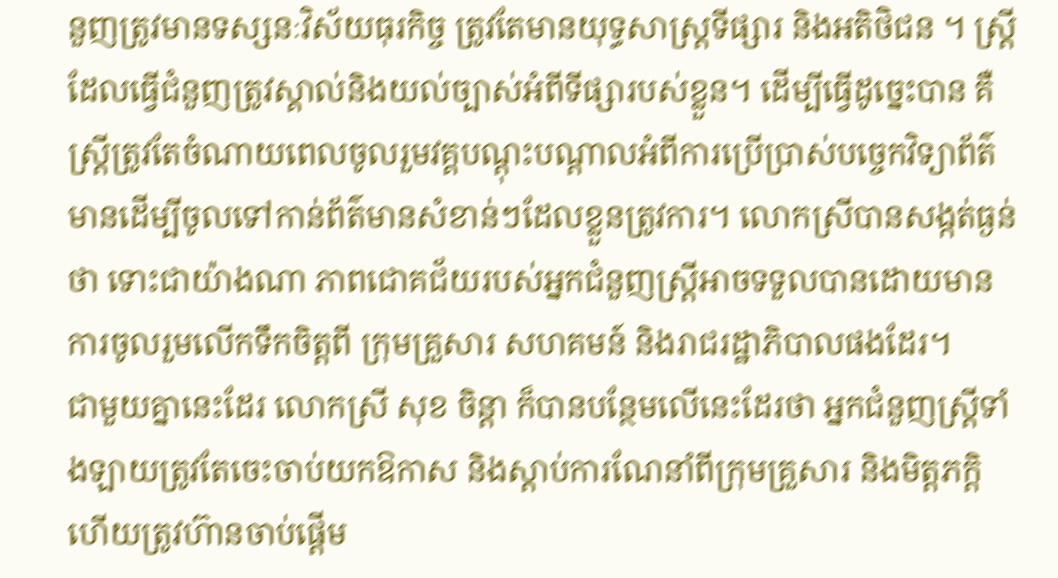នួញត្រូវមានទស្សនៈវិស័យធុរកិច្ច ត្រូវតែមានយុទ្ធសាស្ត្រទីផ្សារ និងអតិថិជន ។ ស្ត្រីដែលធ្វើជំនួញត្រូវស្គាល់និងយល់ច្បាស់អំពីទីផ្សារបស់ខ្លួន។ ដើម្បីធ្វើដូច្នេះបាន គឺស្ត្រីត្រូវតែចំណាយពេលចូលរួមវគ្គបណ្ដុះបណ្ដាលអំពីការប្រើប្រាស់បច្ចេកវិទ្យាព័ត៌មានដើម្បីចូលទៅកាន់ព័ត៌មានសំខាន់ៗដែលខ្លួនត្រូវការ។ លោកស្រីបានសង្កត់ធ្ងន់ថា ទោះជាយ៉ាងណា ភាពជោគជ័យរបស់អ្នកជំនួញស្ត្រីអាចទទួលបានដោយមានការចូលរួមលើកទឹកចិត្តពី ក្រុមគ្រួសារ សហគមន៍ និងរាជរដ្ឋាភិបាលផងដែរ។
ជាមួយគ្នានេះដែរ លោកស្រី សុខ ចិន្តា ក៏បានបន្ថែមលើនេះដែរថា អ្នកជំនួញស្ត្រីទាំងឡាយត្រូវតែចេះចាប់យកឱកាស និងស្ដាប់ការណែនាំពីក្រុមគ្រួសារ និងមិត្តភក្ដិ ហើយត្រូវហ៊ានចាប់ផ្ដើម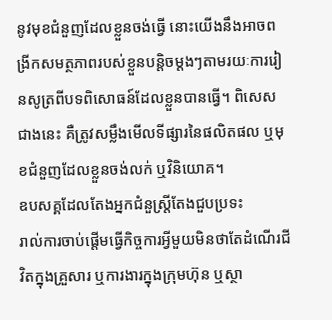នូវមុខជំនួញដែលខ្លួនចង់ធ្វើ នោះយើងនឹងអាចពង្រីកសមត្ថភាពរបស់ខ្លួនបន្ដិចម្ដងៗតាមរយៈការរៀនសូត្រពីបទពិសោធន៍ដែលខ្លួនបានធ្វើ។ ពិសេសជាងនេះ គឺត្រូវសម្លឹងមើលទីផ្សារនៃផលិតផល ឬមុខជំនួញដែលខ្លួនចង់លក់ ឬវិនិយោគ។
ឧបសគ្គដែលតែងអ្នកជំនួស្ត្រីតែងជួបប្រទះ
រាល់ការចាប់ផ្ដើមធ្វើកិច្ចការអ្វីមួយមិនថាតែដំណើរជីវិតក្នុងគ្រួសារ ឬការងារក្នុងក្រុមហ៊ុន ឬស្ថា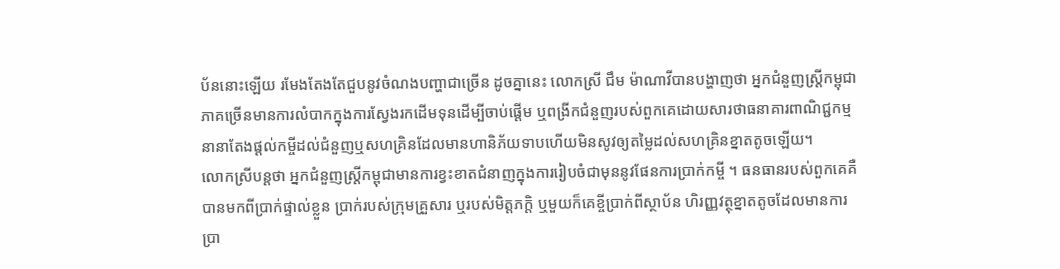ប័ននោះឡើយ រមែងតែងតែជួបនូវចំណងបញ្ហាជាច្រើន ដូចគ្នានេះ លោកស្រី ជឹម ម៉ាណាវីបានបង្ហាញថា អ្នកជំនួញស្ត្រីកម្ពុជាភាគច្រើនមានការលំបាកក្នុងការស្វែងរកដើមទុនដើម្បីចាប់ផ្ដើម ឬពង្រីកជំនួញរបស់ពួកគេដោយសារថាធនាគារពាណិជ្ជកម្មនានាតែងផ្ដល់កម្ចីដល់ជំនួញឬសហគ្រិនដែលមានហានិភ័យទាបហើយមិនសូវឲ្យតម្លៃដល់សហគ្រិនខ្នាតតូចឡើយ។
លោកស្រីបន្ដថា អ្នកជំនួញស្ត្រីកម្ពុជាមានការខ្វះខាតជំនាញក្នុងការរៀបចំជាមុននូវផែនការប្រាក់កម្ចី ។ ធនធានរបស់ពួកគេគឺបានមកពីប្រាក់ផ្ទាល់ខ្លួន ប្រាក់របស់ក្រុមគ្រួសារ ឬរបស់មិត្តភក្ដិ ឬមួយក៏គេខ្ចីប្រាក់ពីស្ថាប័ន ហិរញ្ញវត្ថុខ្នាតតូចដែលមានការប្រា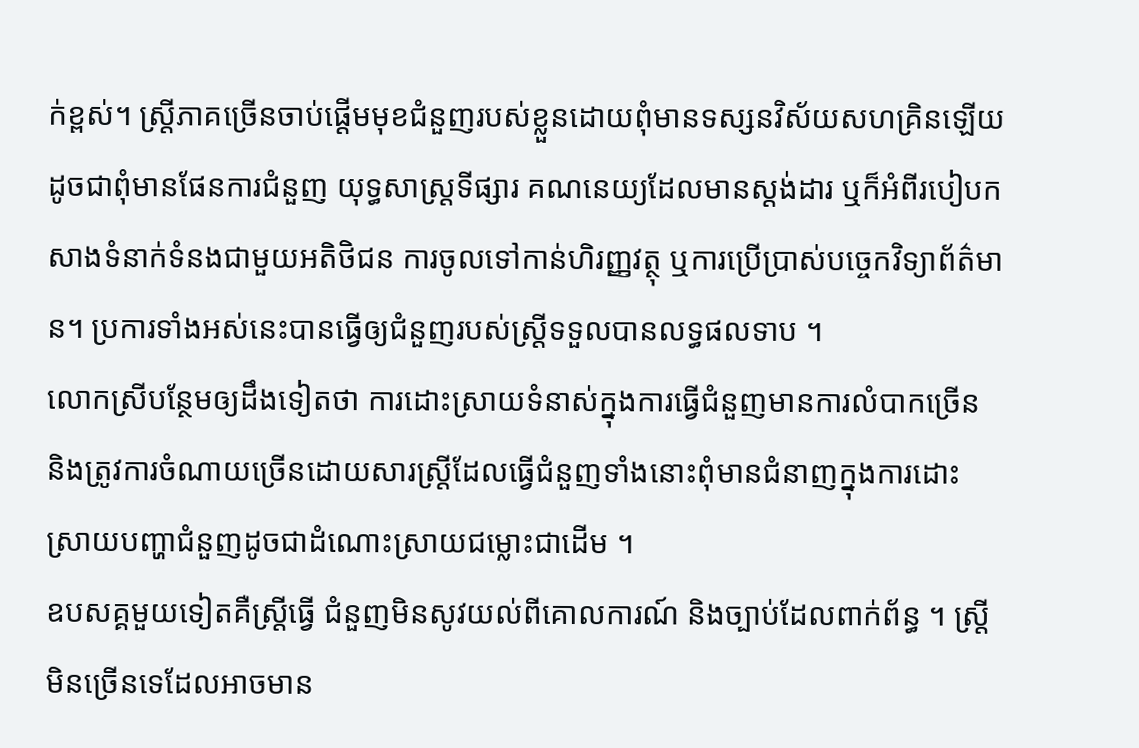ក់ខ្ពស់។ ស្ត្រីភាគច្រើនចាប់ផ្ដើមមុខជំនួញរបស់ខ្លួនដោយពុំមានទស្សនវិស័យសហគ្រិនឡើយដូចជាពុំមានផែនការជំនួញ យុទ្ធសាស្ត្រទីផ្សារ គណនេយ្យដែលមានស្តង់ដារ ឬក៏អំពីរបៀបកសាងទំនាក់ទំនងជាមួយអតិថិជន ការចូលទៅកាន់ហិរញ្ញវត្ថុ ឬការប្រើប្រាស់បច្ចេកវិទ្យាព័ត៌មាន។ ប្រការទាំងអស់នេះបានធ្វើឲ្យជំនួញរបស់ស្ត្រីទទួលបានលទ្ធផលទាប ។
លោកស្រីបន្ថែមឲ្យដឹងទៀតថា ការដោះស្រាយទំនាស់ក្នុងការធ្វើជំនួញមានការលំបាកច្រើន និងត្រូវការចំណាយច្រើនដោយសារស្ត្រីដែលធ្វើជំនួញទាំងនោះពុំមានជំនាញក្នុងការដោះស្រាយបញ្ហាជំនួញដូចជាដំណោះស្រាយជម្លោះជាដើម ។
ឧបសគ្គមួយទៀតគឺស្ត្រីធ្វើ ជំនួញមិនសូវយល់ពីគោលការណ៍ និងច្បាប់ដែលពាក់ព័ន្ធ ។ ស្ត្រីមិនច្រើនទេដែលអាចមាន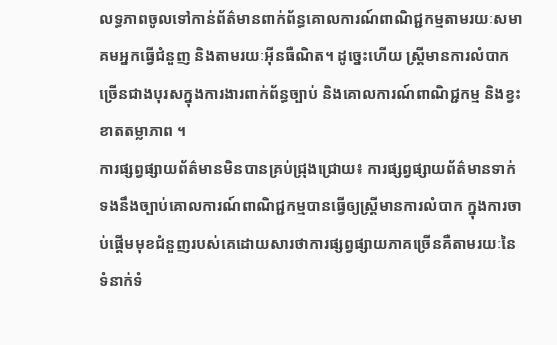លទ្ធភាពចូលទៅកាន់ព័ត៌មានពាក់ព័ន្ធគោលការណ៍ពាណិជ្ជកម្មតាមរយៈសមាគមអ្នកធ្វើជំនួញ និងតាមរយៈអ៊ីនធឺណិត។ ដូច្នេះហើយ ស្ត្រីមានការលំបាកច្រើនជាងបុរសក្នុងការងារពាក់ព័ន្ធច្បាប់ និងគោលការណ៍ពាណិជ្ជកម្ម និងខ្វះខាតតម្លាភាព ។
ការផ្សព្វផ្សាយព័ត៌មានមិនបានគ្រប់ជ្រុងជ្រោយ៖ ការផ្សព្វផ្សាយព័ត៌មានទាក់ទងនឹងច្បាប់គោលការណ៍ពាណិជ្ជកម្មបានធ្វើឲ្យស្ត្រីមានការលំបាក ក្នុងការចាប់ផ្ដើមមុខជំនួញរបស់គេដោយសារថាការផ្សព្វផ្សាយភាគច្រើនគឺតាមរយៈនៃទំនាក់ទំ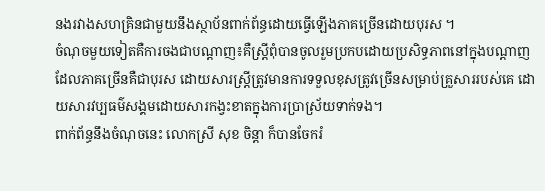នងរវាងសហគ្រិនជាមួយនឹងស្ថាប័នពាក់ព័ន្ធដោយធ្វើឡើងភាគច្រើនដោយបុរស ។
ចំណុចមួយទៀតគឺការចងជាបណ្ដាញ៖គឺស្ត្រីពុំបានចូលរួមប្រកបដោយប្រសិទ្ធភាពនៅក្នុងបណ្ដាញដែលភាគច្រើនគឺជាបុរស ដោយសារស្ត្រីត្រូវមានការទទួលខុសត្រូវច្រើនសម្រាប់គ្រួសាររបស់គេ ដោយសារវប្បធម៌សង្គមដោយសារកង្វះខាតក្នុងការប្រាស្រ័យទាក់ទង។
ពាក់ព័ន្ធនឹងចំណុចនេះ លោកស្រី សុខ ចិន្តា ក៏បានចែករំ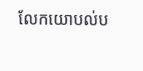លែកយោបល់ប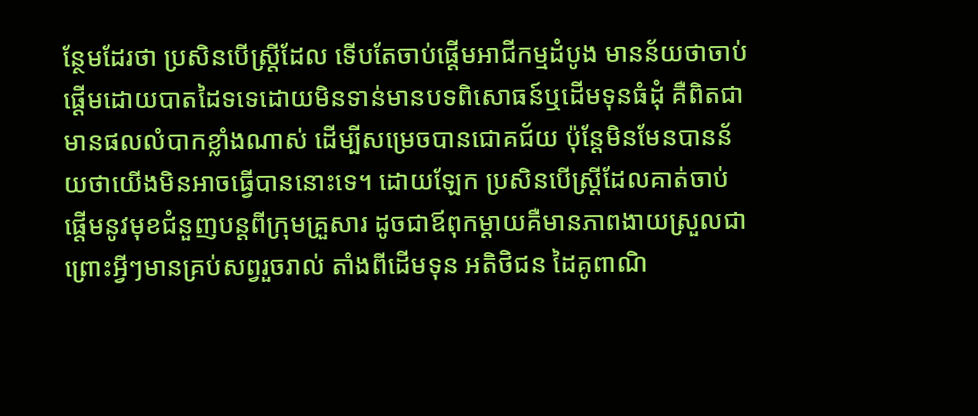ន្ថែមដែរថា ប្រសិនបើស្ត្រីដែល ទើបតែចាប់ផ្ដើមអាជីកម្មដំបូង មានន័យថាចាប់ផ្ដើមដោយបាតដៃទទេដោយមិនទាន់មានបទពិសោធន៍ឬដើមទុនធំដុំ គឺពិតជាមានផលលំបាកខ្លាំងណាស់ ដើម្បីសម្រេចបានជោគជ័យ ប៉ុន្ដែមិនមែនបានន័យថាយើងមិនអាចធ្វើបាននោះទេ។ ដោយឡែក ប្រសិនបើស្ត្រីដែលគាត់ចាប់ផ្តើមនូវមុខជំនួញបន្តពីក្រុមគ្រួសារ ដូចជាឪពុកម្ដាយគឺមានភាពងាយស្រួលជា ព្រោះអ្វីៗមានគ្រប់សព្វរួចរាល់ តាំងពីដើមទុន អតិថិជន ដៃគូពាណិ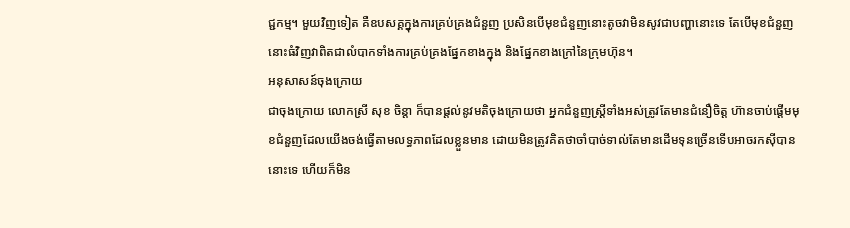ជ្ជកម្ម។ មួយវិញទៀត គឺឧបសគ្គក្នុងការគ្រប់គ្រងជំនួញ ប្រសិនបើមុខជំនួញនោះតូចវាមិនសូវជាបញ្ហានោះទេ តែបើមុខជំនួញនោះធំវិញវាពិតជាលំបាកទាំងការគ្រប់គ្រងផ្នែកខាងក្នុង និងផ្នែកខាងក្រៅនៃក្រុមហ៊ុន។
អនុសាសន៍ចុងក្រោយ
ជាចុងក្រោយ លោកស្រី សុខ ចិន្តា ក៏បានផ្ដល់នូវមតិចុងក្រោយថា អ្នកជំនួញស្ត្រីទាំងអស់ត្រូវតែមានជំនឿចិត្ត ហ៊ានចាប់ផ្តើមមុខជំនួញដែលយើងចង់ធ្វើតាមលទ្ធភាពដែលខ្លួនមាន ដោយមិនត្រូវគិតថាចាំបាច់ទាល់តែមានដើមទុនច្រើនទើបអាចរកស៊ីបាននោះទេ ហើយក៏មិន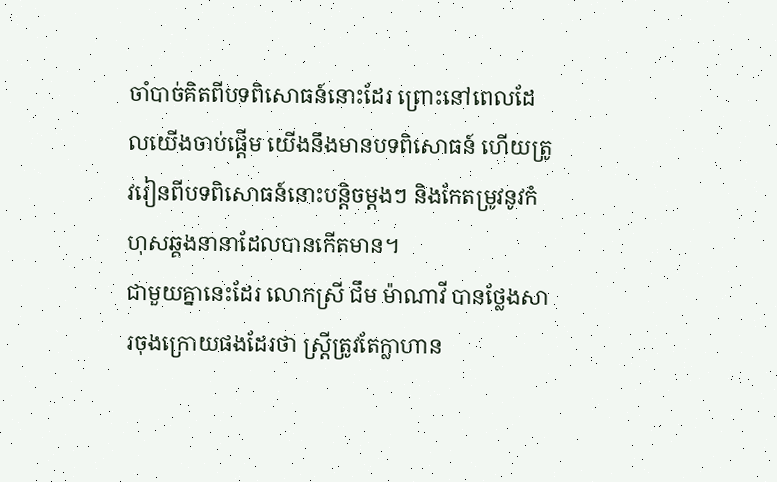ចាំបាច់គិតពីបទពិសោធន៍នោះដែរ ព្រោះនៅពេលដែលយើងចាប់ផ្ដើម យើងនឹងមានបទពិសោធន៍ ហើយត្រូវរៀនពីបទពិសោធន៍នោះបន្ដិចម្ដងៗ និងកែតម្រូវនូវកំហុសឆ្គងនានាដែលបានកើតមាន។
ជាមួយគ្នានេះដែរ លោកស្រី ជឹម ម៉ាណាវី បានថ្លែងសារចុងក្រោយផងដែរថា ស្ត្រីត្រូវតែក្លាហាន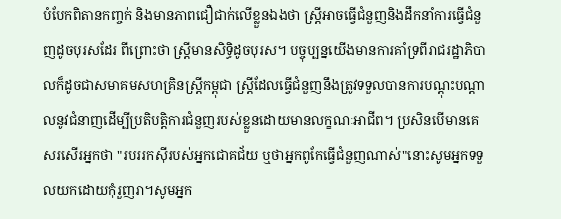បំបែកពិតានកញ្ចក់ និងមានភាពជឿជាក់លើខ្លួនឯងថា ស្ត្រីអាចធ្វើជំនួញនិងដឹកនាំការធ្វើជំនួញដូចបុរសដែរ ពីព្រោះថា ស្ត្រីមានសិទ្ធិដូចបុរស។ បច្ចុប្បន្នយើងមានការគាំទ្រពីរាជរដ្ឋាភិបាលក៏ដូចជាសមាគមសហគ្រិនស្ត្រីកម្ពុជា ស្ត្រីដែលធ្វើជំនួញនឹងត្រូវទទួលបានការបណ្ដុះបណ្ដាលនូវជំនាញដើម្បីប្រតិបត្តិការជំនួញរបស់ខ្លួនដោយមានលក្ខណៈអាជីព។ ប្រសិនបើមានគេសរសើរអ្នកថា "របររកស៊ីរបស់អ្នកជោគជ័យ ឬថាអ្នកពូកែធ្វើជំនួញណាស់"នោះសូមអ្នកទទួលយកដោយកុំរួញរា។សូមអ្នក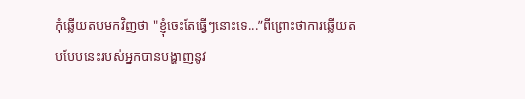កុំឆ្លើយតបមកវិញថា "ខ្ញុំចេះតែធ្វើៗនោះទេ...”ពីព្រោះថាការឆ្លើយតបបែបនេះរបស់អ្នកបានបង្ហាញនូវ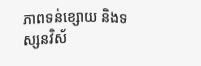ភាពទន់ខ្សោយ និងទស្សនវិស័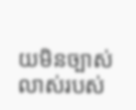យមិនច្បាស់លាស់របស់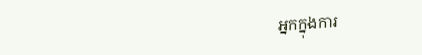អ្នកក្នុងការ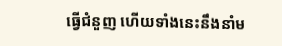ធ្វើជំនួញ ហើយទាំងនេះនឹងនាំម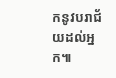កនូវបរាជ័យដល់អ្នក៕